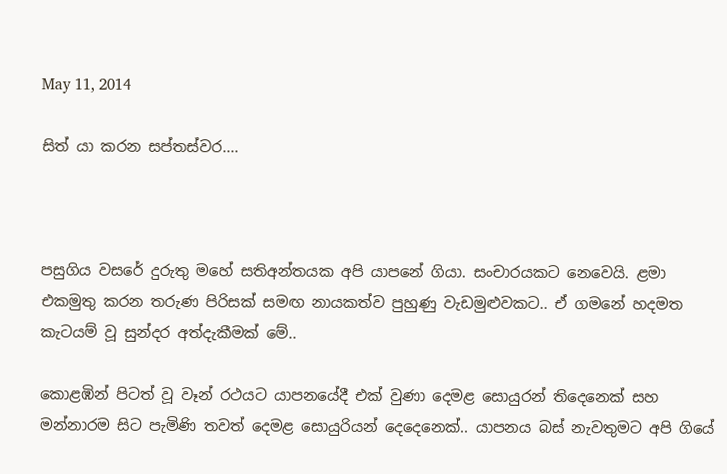May 11, 2014

සිත් යා කරන සප්තස්වර....



පසුගිය වසරේ දුරුතු මහේ සතිඅන්තයක අපි යාපනේ ගියා. සංචාරයකට නෙවෙයි. ළමා එකමුතු කරන තරුණ පිරිසක් සමඟ නායකත්ව පුහුණු වැඩමුළුවකට.. ඒ ගමනේ හදමත කැටයම් වූ සුන්දර අත්දැකීමක් මේ..

කොළඹින් පිටත් වූ වෑන් රථයට යාපනයේදී එක් වුණා දෙමළ සොයුරන් තිදෙනෙක් සහ මන්නාරම සිට පැමිණි තවත් දෙමළ සොයුරියන් දෙදෙනෙක්.. යාපනය බස් නැවතුමට අපි ගියේ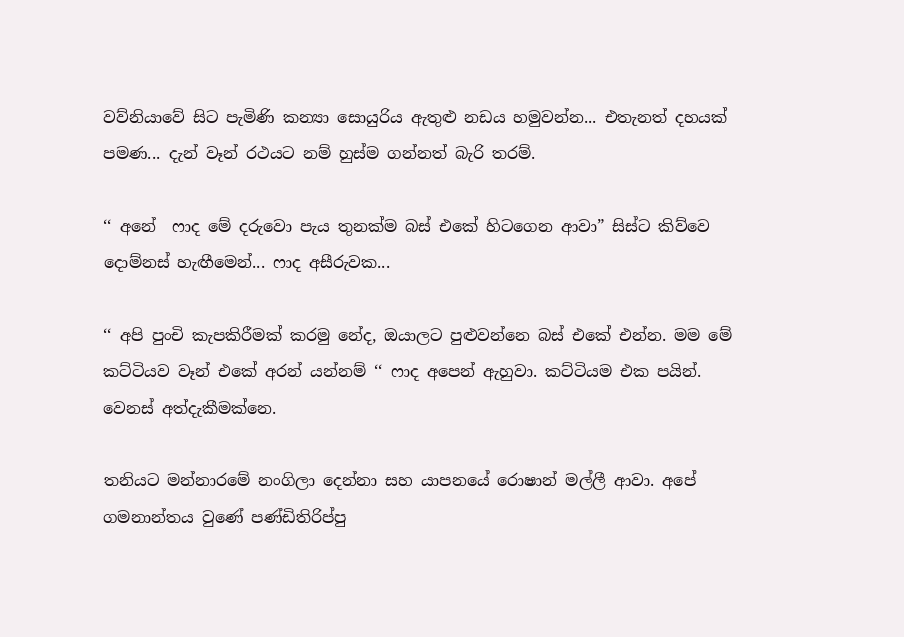වව්නියාවේ සිට පැමිණි කන්‍යා සොයුරිය ඇතුළු නඩය හමුවන්න... එතැනත් දහයක් පමණ... දැන් වෑන් රථයට නම් හුස්ම ගන්නත් බැරි තරම්.

‘‘ අනේ  ෆාද මේ දරුවො පැය තුනක්ම බස් එකේ හිටගෙන ආවා” සිස්ට කිව්වෙ දොම්නස් හැඟීමෙන්... ෆාද අසීරුවක...

‘‘ අපි පුංචි කැපකිරීමක් කරමු නේද, ඔයාලට පුළුවන්නෙ බස් එකේ එන්න. මම මේ කට්ටියව වෑන් එකේ අරන් යන්නම් ‘‘ ෆාද අපෙන් ඇහුවා. කට්ටියම එක පයින්. වෙනස් අත්දැකීමක්නෙ.

තනියට මන්නාරමේ නංගිලා දෙන්නා සහ යාපනයේ රොෂාන් මල්ලී ආවා. අපේ ගමනාන්තය වුණේ පණ්ඩිතිරිප්පු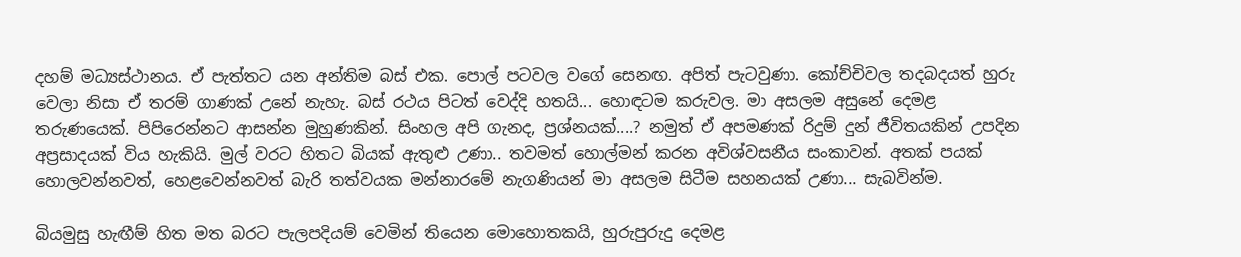දහම් මධ්‍යස්ථානය. ඒ පැත්තට යන අන්තිම බස් එක. පොල් පටවල වගේ සෙනඟ. අපිත් පැටවුණා. කෝච්චිවල තදබදයත් හුරු වෙලා නිසා ඒ තරම් ගාණක් උනේ නැහැ. බස් රථය පිටත් වෙද්දි හතයි... හොඳටම කරුවල. මා අසලම අසුනේ දෙමළ තරුණයෙක්. පිපිරෙන්නට ආසන්න මුහුණකින්. සිංහල අපි ගැනද, ප්‍රශ්නයක්....? නමුත් ඒ අපමණක් රිදුම් දුන් ජීවිතයකින් උපදින අප්‍රසාදයක් විය හැකියි. මුල් වරට හිතට බියක් ඇතුළු උණා.. තවමත් හොල්මන් කරන අවිශ්වසනීය සංකාවන්. අතක් පයක් හොලවන්නවත්, හෙළවෙන්නවත් බැරි තත්වයක මන්නාරමේ නැගණියන් මා අසලම සිටීම සහනයක් උණා... සැබවින්ම.

බියමුසු හැඟීම් හිත මත බරට පැලපදියම් වෙමින් තියෙන මොහොතකයි, හුරුපුරුදු දෙමළ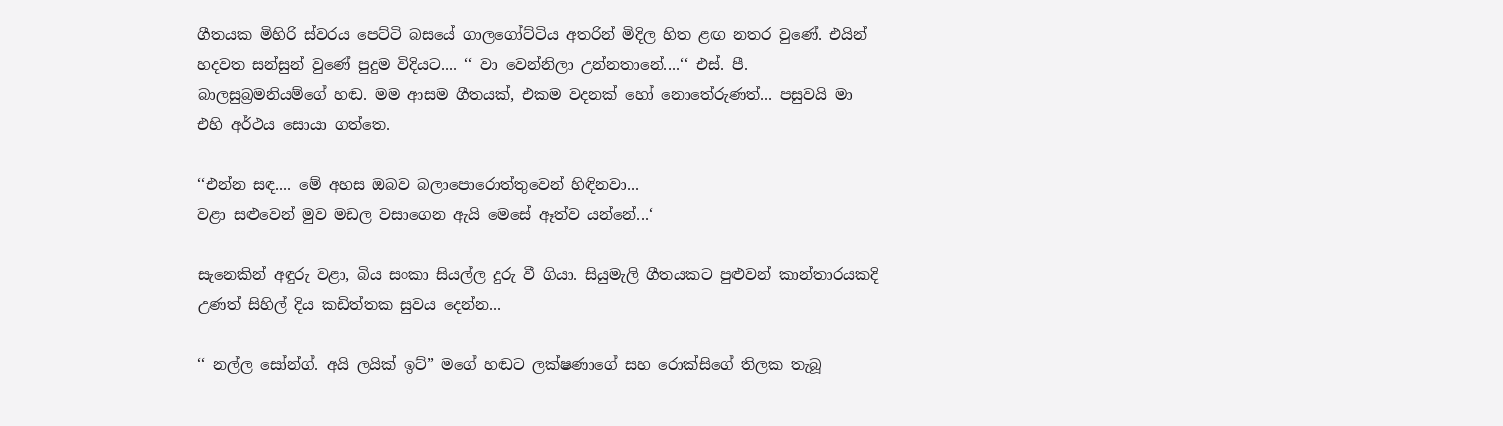ගීතයක මිහිරි ස්වරය පෙට්ටි බසයේ ගාලගෝට්ටිය අතරින් මිදිල හිත ළඟ නතර වුණේ. එයින් හදවත සන්සුන් වුණේ පුදුම විදියට.... ‘‘ වා වෙන්නිලා උන්නතානේ....‘‘ එස්. පී. බාලසුබ්‍රමනියම්ගේ හඬ. මම ආසම ගීතයක්, එකම වදනක් හෝ නොතේරුණත්... පසුවයි මා එහි අර්ථය සොයා ගත්තෙ.

‘‘එන්න සඳ.... මේ අහස ඔබව බලාපොරොත්තුවෙන් හිඳිනවා...
වළා සළුවෙන් මුව මඩල වසාගෙන ඇයි මෙසේ ඈත්ව යන්නේ...‘

සැනෙකින් අඳුරු වළා, බිය සංකා සියල්ල දුරු වී ගියා. සියුමැලි ගීතයකට පුළුවන් කාන්තාරයකදි උණත් සිහිල් දිය කඩිත්තක සුවය දෙන්න...

‘‘ නල්ල සෝන්ග්. අයි ලයික් ඉට්” මගේ හඬට ලක්ෂණාගේ සහ රොක්සිගේ තිලක තැබූ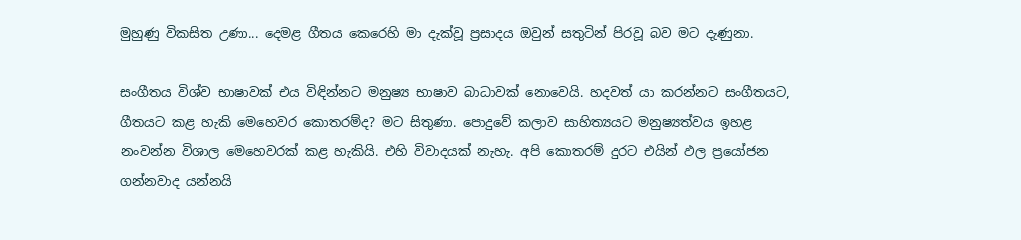මුහුණු විකසිත උණා... දෙමළ ගීතය කෙරෙහි මා දැක්වූ ප්‍රසාදය ඔවුන් සතුටින් පිරවූ බව මට දැණුනා.

සංගීතය විශ්ව භාෂාවක් එය විඳින්නට මනුෂ්‍ය භාෂාව බාධාවක් නොවෙයි. හදවත් යා කරන්නට සංගීතයට, ගීතයට කළ හැකි මෙහෙවර කොතරම්ද? මට සිතුණා. පොදුවේ කලාව සාහිත්‍යයට මනුෂ්‍යත්වය ඉහළ නංවන්න විශාල මෙහෙවරක් කළ හැකියි. එහි විවාදයක් නැහැ. අපි කොතරම් දුරට එයින් ඵල ප්‍රයෝජන ගන්නවාද යන්නයි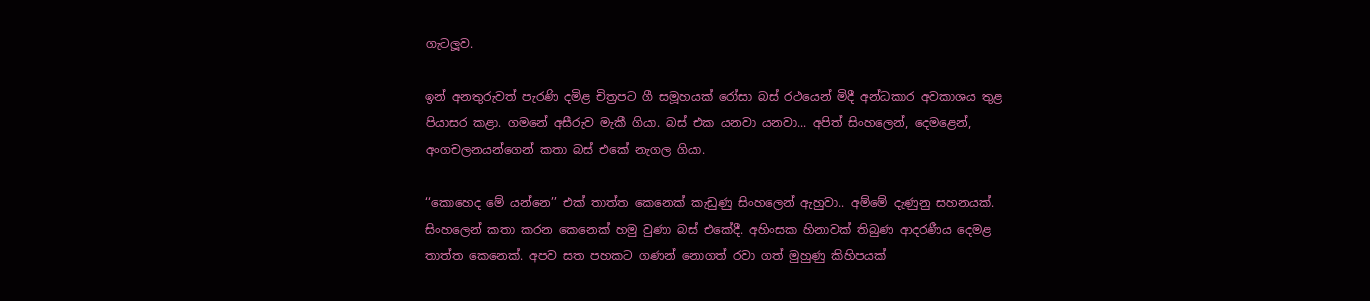ගැටලූව.

ඉන් අනතුරුවත් පැරණි දමිළ චිත්‍රපට ගී සමූහයක් රෝසා බස් රථයෙන් මිදී අන්ධකාර අවකාශය තුළ පියාසර කළා. ගමනේ අසීරුව මැකී ගියා. බස් එක යනවා යනවා... අපිත් සිංහලෙන්, දෙමළෙන්, අංගචලනයන්ගෙන් කතා බස් එකේ නැගල ගියා.

‘‘කොහෙද මේ යන්නෙ’’ එක් තාත්ත කෙනෙක් කැඩුණු සිංහලෙන් ඇහුවා.. අම්මේ දැණුනු සහනයක්. සිංහලෙන් කතා කරන කෙනෙක් හමු වුණා බස් එකේදී. අහිංසක හිනාවක් තිබුණ ආදරණීය දෙමළ තාත්ත කෙනෙක්. අපව සත පහකට ගණන් නොගත් රවා ගත් මුහුණු කිහිපයක්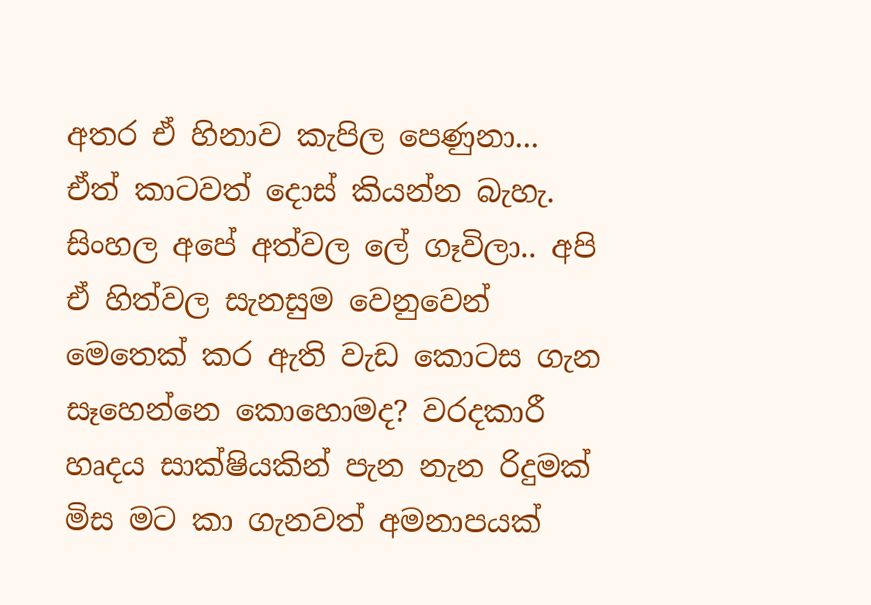අතර ඒ හිනාව කැපිල පෙණුනා...
ඒත් කාටවත් දොස් කියන්න බැහැ. සිංහල අපේ අත්වල ලේ ගෑවිලා.. අපි ඒ හිත්වල සැනසුම වෙනුවෙන් මෙතෙක් කර ඇති වැඩ කොටස ගැන සෑහෙන්නෙ කොහොමද? වරදකාරී හෘදය සාක්ෂියකින් පැන නැන රිදුමක් මිස මට කා ගැනවත් අමනාපයක්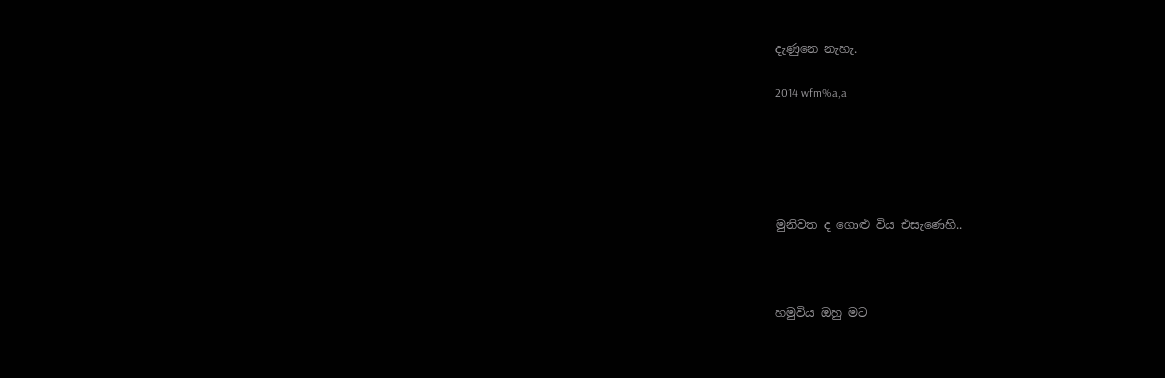දැණුනෙ නැහැ.

2014 wfm%a,a





මුනිවත ද ගොළු විය එසැණෙහි..



හමුවිය ඔහු මට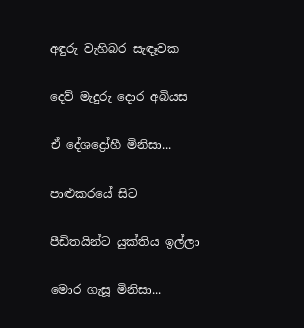අඳුරු වැහිබර සැඳෑවක

දෙව් මැදුරු දොර අබියස

ඒ දේශද්‍රෝහී මිනිසා...

පාළුකරයේ සිට

පීඩිතයින්ට යුක්තිය ඉල්ලා

මොර ගැසූ මිනිසා...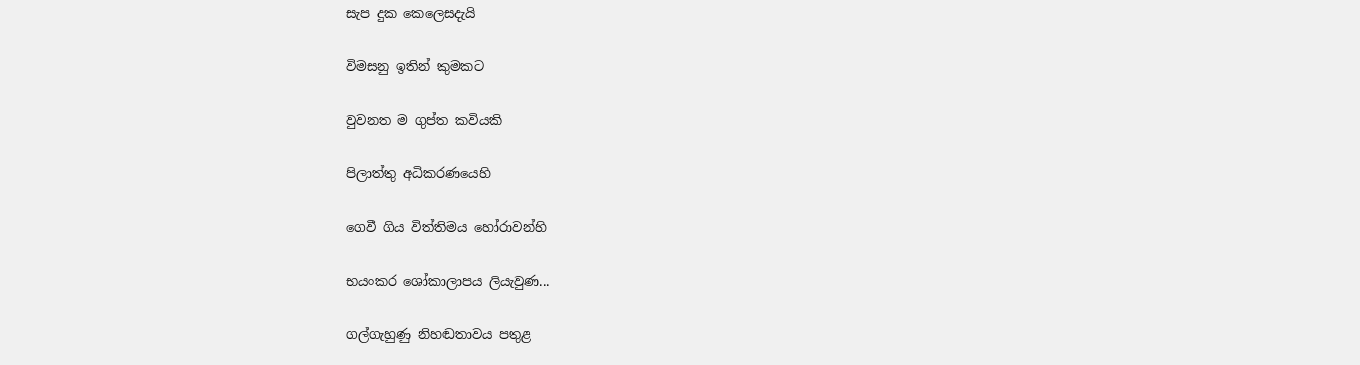සැප දුක කෙලෙසදැයි

විමසනු ඉතින් කුමකට

වුවනත ම ගුප්ත කවියකි

පිලාත්තු අධිකරණයෙහි

ගෙවී ගිය විත්තිමය හෝරාවන්හි

භයංකර ශෝකාලාපය ලියැවුණ...

ගල්ගැහුණු නිහඬතාවය පතුළ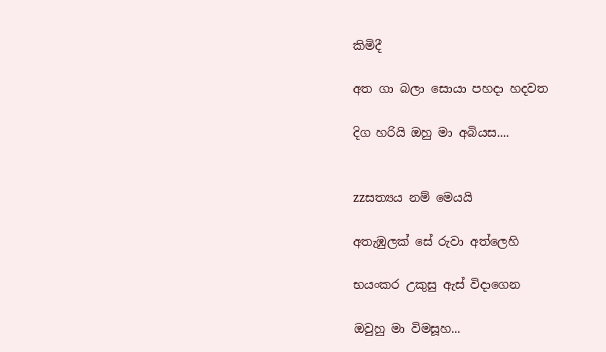කිමිදී

අත ගා බලා සොයා පහදා හදවත

දිග හරියි ඔහු මා අබියස....


zzසත්‍යය නම් මෙයයි

අතැඹුලක් සේ රුවා අත්ලෙහි

භයංකර උකුසු ඇස් විදාගෙන

ඔවුහු මා විමසූහ...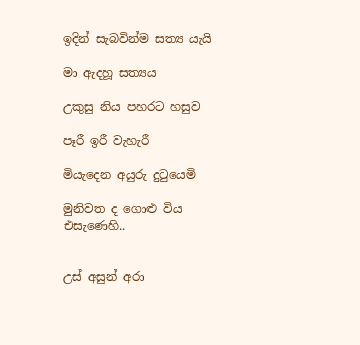ඉදින් සැබවින්ම සත්‍ය යැයි

මා ඇදහූ සත්‍යය

උකුසු නිය පහරට හසුව

පෑරී ඉරී වැහැරී

මියැදෙන අයුරු දුටුයෙමි

මුනිවත ද ගොළු විය එසැණෙහි..


උස් අසුන් අරා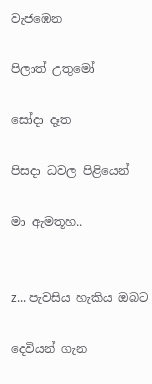වැජඹෙන

පිලාත් උතුමෝ

සෝදා දෑත

පිසදා ධවල පිළියෙන්

මා ඇමතූහ..


z... පැවසිය හැකිය ඔබට

දෙවියන් ගැන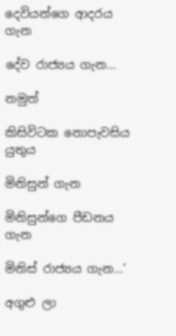දෙවියන්ගෙ ආදරය ගැන

දේව රාජ්‍යය ගැන...

නමුත්

කිසිවිටක නොපැවසිය යුතුය

මිනිසුන් ගැන

මිනිසුන්ගෙ පීඩනය ගැන

මිනිස් රාජ්‍යය ගැන...‘

අගුළු ලා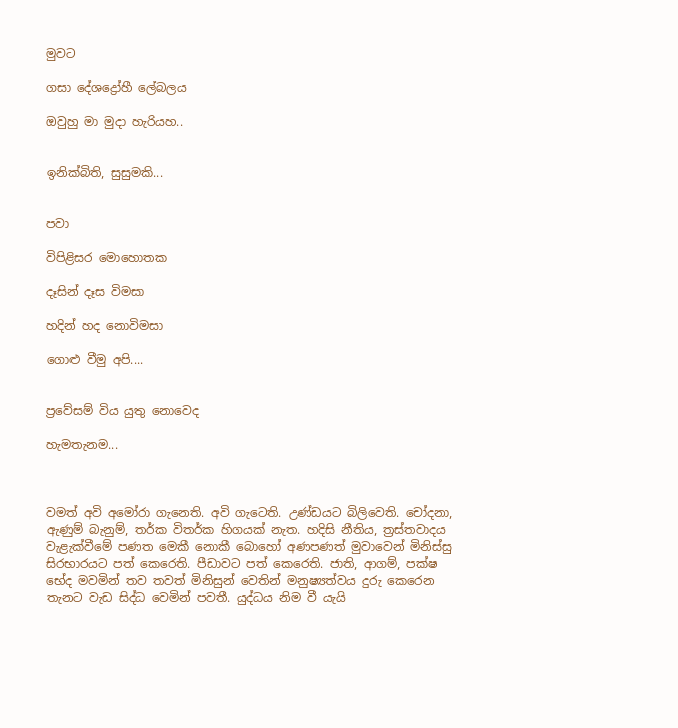මුවට

ගසා දේශද්‍රෝහී ලේබලය

ඔවුහු මා මුදා හැරියහ..


ඉනික්බිති, සුසුමකි...


පවා

විපිළිසර මොහොතක

දෑසින් දෑස විමසා

හදින් හද නොවිමසා

ගොළු වීමු අපි....


ප්‍රවේසම් විය යුතු නොවෙද

හැමතැනම...



වමත් අවි අමෝරා ගැනෙති. අවි ගැටෙති. උණ්ඩයට බිලිවෙති. චෝදනා, ඇණුම් බැනුම්, තර්ක විතර්ක හිගයක් නැත. හදිසි නීතිය, ත්‍රස්තවාදය වැළැක්වීමේ පණත මෙකී නොකී බොහෝ අණපණත් මුවාවෙන් මිනිස්සු සිරභාරයට පත් කෙරෙති. පීඩාවට පත් කෙරෙති. ජාති, ආගම්, පක්ෂ භේද මවමින් තව තවත් මිනිසුන් වෙතින් මනුෂ්‍යත්වය දුරු කෙරෙන තැනට වැඩ සිද්ධ වෙමින් පවතී. යුද්ධය නිම වී යැයි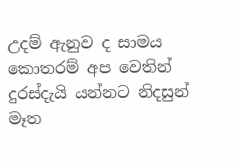උදම් ඇනුව ද සාමය කොතරම් අප වෙතින් දුරස්දැයි යන්නට නිදසුන් මෑත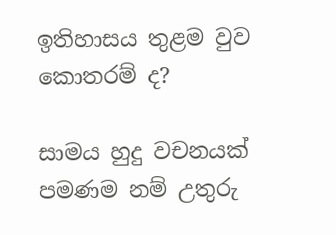ඉතිහාසය තුළම වුව කොතරම් ද?

සාමය හුදු වචනයක් පමණම නම් උතුරු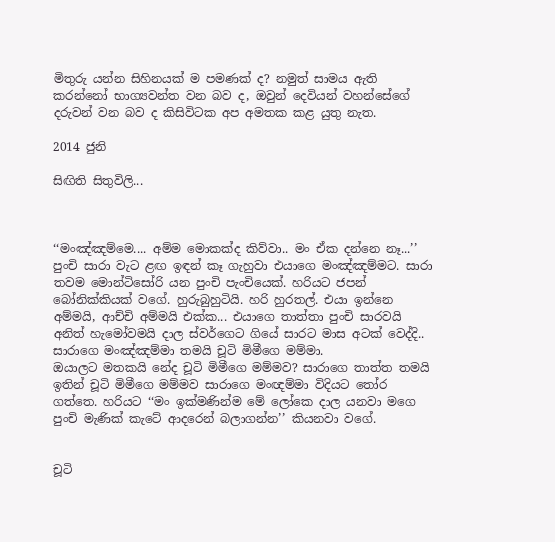මිතුරු යන්න සිහිනයක් ම පමණක් ද? නමුත් සාමය ඇති කරන්නෝ භාග්‍යවන්ත වන බව ද, ඔවුන් දෙවියන් වහන්සේගේ දරුවන් වන බව ද කිසිවිටක අප අමතක කළ යුතු නැත.

2014 ජුනි

සිඟිති සිතුවිලි...



‘‘මංඤ්ඤම්මෙ.... අම්ම මොකක්ද කිව්වා.. මං ඒක දන්නෙ නෑ...’’
පුංචි සාරා වැට ළඟ ඉඳන් කෑ ගැහුවා එයාගෙ මංඤ්ඤම්මට. සාරා තවම මොන්ටිසෝරි යන පුංචි පැංචියෙක්. හරියට ජපන් බෝනික්කියක් වගේ. හුරුබුහුටියි. හරි හුරතල්. එයා ඉන්නෙ අම්මයි, ආච්චි අම්මයි එක්ක... එයාගෙ තාත්තා පුංචි සාරවයි අනිත් හැමෝවමයි දාල ස්වර්ගෙට ගියේ සාරට මාස අටක් වෙද්දි.. සාරාගෙ මංඤ්ඤම්මා තමයි චූටි මිමීගෙ මම්මා.
ඔයාලට මතකයි නේද චූටි මිමීගෙ මම්මව? සාරාගෙ තාත්ත තමයි ඉතින් චූටි මිමීගෙ මම්මව සාරාගෙ මංඥම්මා විදියට තෝර ගත්තෙ. හරියට ‘‘මං ඉක්මණින්ම මේ ලෝකෙ දාල යනවා මගෙ පුංචි මැණික් කැටේ ආදරෙන් බලාගන්න’’ කියනවා වගේ.


චූටි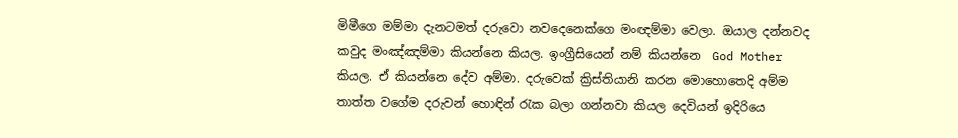මිමීගෙ මම්මා දැනටමත් දරුවො නවදෙනෙක්ගෙ මංඥම්මා වෙලා. ඔයාල දන්නවද කවුද මංඤ්ඤම්මා කියන්නෙ කියල. ඉංග්‍රීසියෙන් නම් කියන්නෙ  God Mother කියල. ඒ කියන්නෙ දේව අම්මා. දරුවෙක් ක්‍රිස්තියානි කරන මොහොතෙදි අම්ම තාත්ත වගේම දරුවන් හොඳින් රැක බලා ගන්නවා කියල දෙවියන් ඉදිරියෙ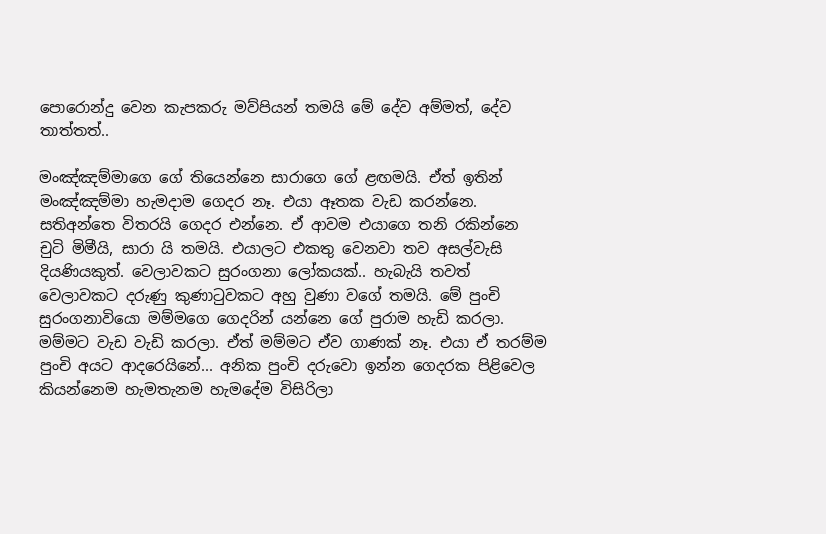පොරොන්දු වෙන කැපකරු මව්පියන් තමයි මේ දේව අම්මත්, දේව තාත්තත්..

මංඤ්ඤම්මාගෙ ගේ තියෙන්නෙ සාරාගෙ ගේ ළඟමයි. ඒත් ඉතින් මංඤ්ඤම්මා හැමදාම ගෙදර නෑ. එයා ඈතක වැඩ කරන්නෙ. සතිඅන්තෙ විතරයි ගෙදර එන්නෙ. ඒ ආවම එයාගෙ තනි රකින්නෙ චුටි මිමීයි, සාරා යි තමයි. එයාලට එකතු වෙනවා තව අසල්වැසි දියණියකුත්. වෙලාවකට සුරංගනා ලෝකයක්.. හැබැයි තවත් වෙලාවකට දරුණු කුණාටුවකට අහු වුණා වගේ තමයි. මේ පුංචි සුරංගනාවියො මම්මගෙ ගෙදරින් යන්නෙ ගේ පුරාම හැඩි කරලා. මම්මට වැඩ වැඩි කරලා. ඒත් මම්මට ඒව ගාණක් නෑ. එයා ඒ තරම්ම පුංචි අයට ආදරෙයිනේ... අනික පුංචි දරුවො ඉන්න ගෙදරක පිළිවෙල කියන්නෙම හැමතැනම හැමදේම විසිරිලා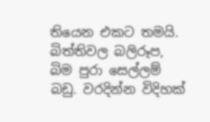තියෙන එකට තමයි. බිත්තිවල බලිරූප, බිම පුරා සෙල්ලම් බඩු. වරදින්න විදිහක්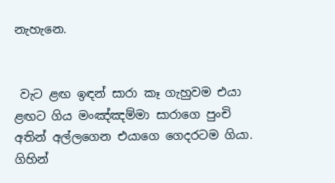නැහැනෙ.


 වැට ළඟ ඉඳන් සාරා කෑ ගැහුවම එයා ළඟට ගිය මංඤ්ඤම්මා සාරාගෙ පුංචි අතින් අල්ලගෙන එයාගෙ ගෙදරටම ගියා. ගිහින්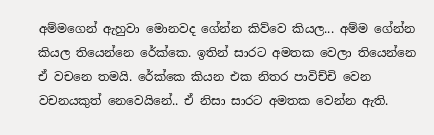අම්මගෙන් ඇහුවා මොනවද ගේන්න කිව්වෙ කියල... අම්ම ගේන්න කියල තියෙන්නෙ රේක්කෙ. ඉතින් සාරට අමතක වෙලා තියෙන්නෙ ඒ වචනෙ තමයි. රේක්කෙ කියන එක නිතර පාවිච්චි වෙන වචනයකුත් නෙවෙයිනේ.. ඒ නිසා සාරට අමතක වෙන්න ඇති.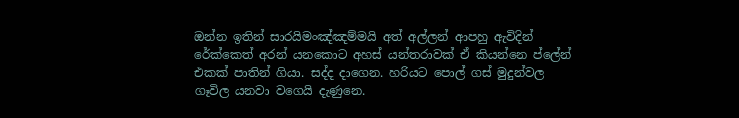ඔන්න ඉතින් සාරයිමංඤ්ඤම්මයි අත් අල්ලන් ආපහු ඇවිදින් රේක්කෙත් අරන් යනකොට අහස් යන්තරාවක් ඒ කියන්නෙ ප්ලේන් එකක් පාතින් ගියා. සද්ද දාගෙන. හරියට පොල් ගස් මුදුන්වල ගෑවිල යනවා වගෙයි දැණුනෙ.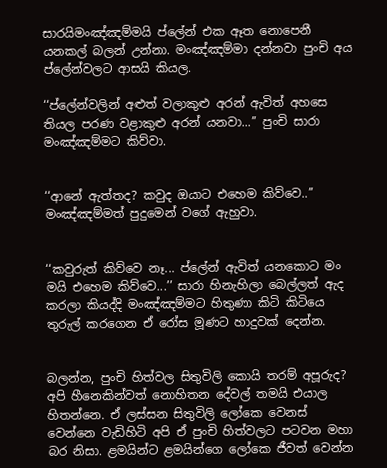සාරයිමංඤ්ඤම්මයි ප්ලේන් එක ඈත නොපෙනී යනකල් බලන් උන්නා. මංඤ්ඤම්මා දන්නවා පුංචි අය ප්ලේන්වලට ආසයි කියල.

‘‘ප්ලේන්වලින් අළුත් වලාකුළු අරන් ඇවිත් අහසෙ තියල පරණ වළාකුළු අරන් යනවා...’’ පුංචි සාරා මංඤ්ඤම්මට කිව්වා.


‘‘ආනේ ඇත්තද? කවුද ඔයාට එහෙම කිව්වෙ..’’ මංඤ්ඤම්මත් පුදුමෙන් වගේ ඇහුවා.


‘‘කවුරුත් කිව්වෙ නෑ... ප්ලේන් ඇවිත් යනකොට මං මයි එහෙම කිව්වෙ...’’ සාරා හිනැහිලා බෙල්ලත් ඇද කරලා කියද්දි මංඤ්ඤම්මට හිතුණා කිටි කිටියෙ තුරුල් කරගෙන ඒ රෝස මූණට හාදුවක් දෙන්න.


බලන්න, පුංචි හිත්වල සිතුවිලි කොයි තරම් අපූරුද? අපි හීනෙකින්වත් නොහිතන දේවල් තමයි එයාල හිතන්නෙ. ඒ ලස්සන සිතුවිලි ලෝකෙ වෙනස් වෙන්නෙ වැඩිහිටි අපි ඒ පුංචි හිත්වලට පටවන මහා බර නිසා. ළමයින්ට ළමයින්ගෙ ලෝකෙ ජීවත් වෙන්න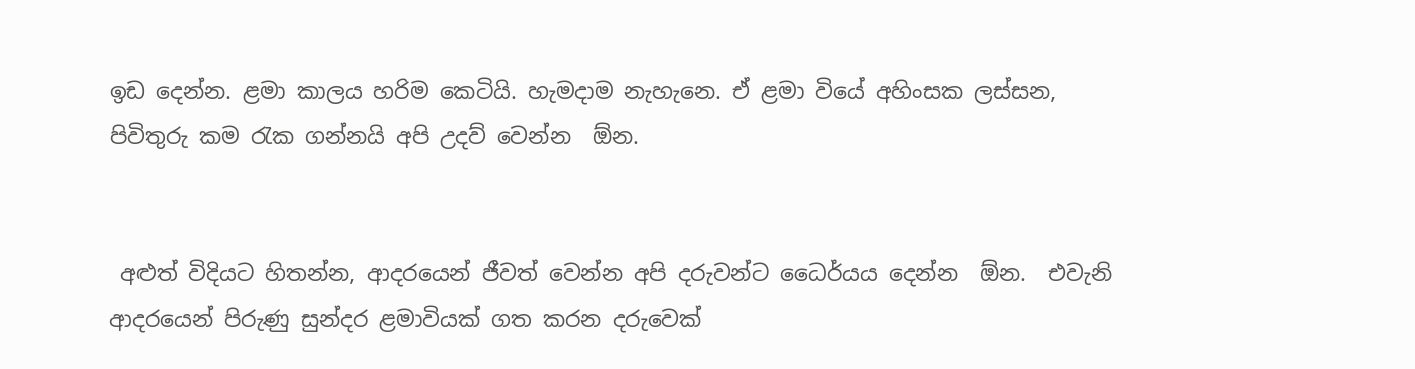ඉඩ දෙන්න. ළමා කාලය හරිම කෙටියි. හැමදාම නැහැනෙ. ඒ ළමා වියේ අහිංසක ලස්සන, පිවිතුරු කම රැක ගන්නයි අපි උදව් වෙන්න  ඕන.


 අළුත් විදියට හිතන්න, ආදරයෙන් ජීවත් වෙන්න අපි දරුවන්ට ධෛර්යය දෙන්න  ඕන.  එවැනි ආදරයෙන් පිරුණු සුන්දර ළමාවියක් ගත කරන දරුවෙක්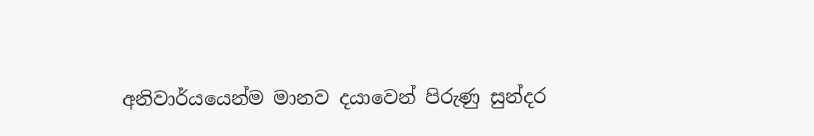අනිවාර්යයෙන්ම මානව දයාවෙන් පිරුණු සුන්දර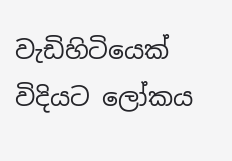වැඩිහිටියෙක් විදියට ලෝකය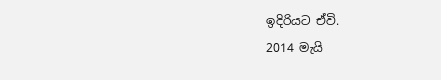ඉදිරියට ඒවි.
2014 මැයි